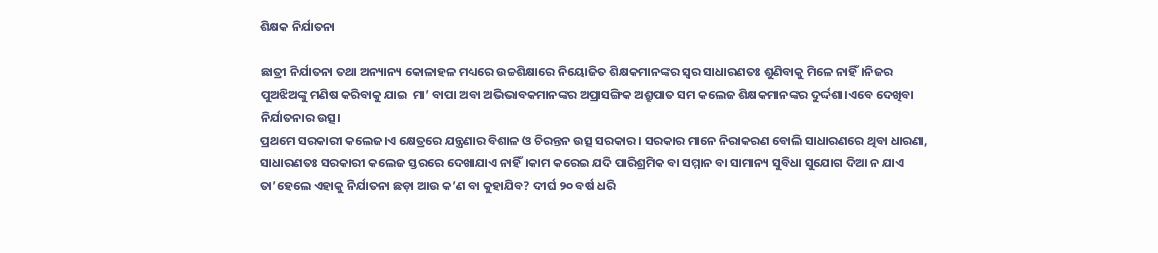ଶିକ୍ଷକ ନିର୍ଯାତନା

ଛାତ୍ରୀ ନିର୍ଯାତନା ତଥା ଅନ୍ୟାନ୍ୟ କୋଳାହଳ ମଧ୍ୟରେ ଉଚ୍ଚଶିକ୍ଷାରେ ନିୟୋଜିତ ଶିକ୍ଷକମାନଙ୍କର ସ୍ବର ସାଧାରଣତଃ ଶୁଣିବାକୁ ମିଳେ ନାହିଁ।ନିଜର ପୁଅଝିଅଙ୍କୁ ମଣିଷ କରିବାକୁ ଯାଇ  ମା’ ବାପା ଅବା ଅଭିଭାବକମାନଙ୍କର ଅପ୍ରାସଙ୍ଗିକ ଅଶ୍ରୁପାତ ସମ କଲେଜ ଶିକ୍ଷକମାନଙ୍କର ଦୁର୍ଦ୍ଦଶା।ଏବେ ଦେଖିବା ନିର୍ଯାତନାର ଉତ୍ସ।
ପ୍ରଥମେ ସରକାରୀ କଲେଜ।ଏ କ୍ଷେତ୍ରରେ ଯନ୍ତ୍ରଣାର ବିଶାଳ ଓ ଚିରନ୍ତନ ଉତ୍ସ ସରକାର। ସରକାର ମାନେ ନିରାକରଣ ବୋଲି ସାଧାରଣରେ ଥିବା ଧାରଣା, ସାଧାରଣତଃ ସରକାରୀ କଲେଜ ସ୍ତରରେ ଦେଖାଯାଏ ନାହିଁ।କାମ କରେଇ ଯଦି ପାରିଶ୍ରମିକ ବା ସମ୍ମାନ ବା ସାମାନ୍ୟ ସୁବିଧା ସୁଯୋଗ ଦିଆ ନ ଯାଏ ତା’ହେଲେ ଏହାକୁ ନିର୍ଯାତନା ଛଡ଼ା ଆଉ କ’ଣ ବା କୁହାଯିବ? ଦୀର୍ଘ ୨୦ ବର୍ଷ ଧରି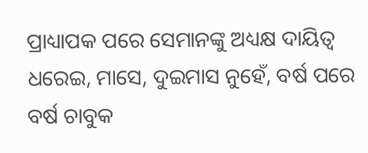ପ୍ରାଧ୍ୟାପକ ପରେ ସେମାନଙ୍କୁ ଅଧ୍ୟକ୍ଷ ଦାୟିତ୍ୱ ଧରେଇ, ମାସେ, ଦୁଇମାସ ନୁହେଁ, ବର୍ଷ ପରେ ବର୍ଷ ଚାବୁକ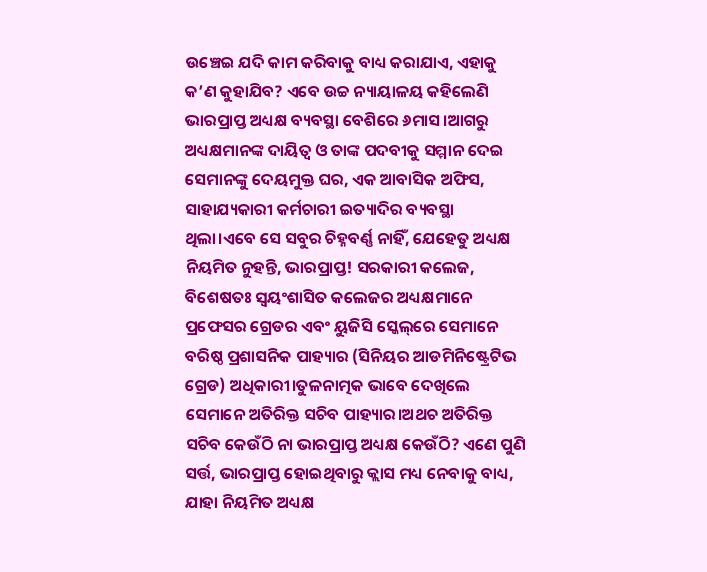ଉଞ୍ଚେଇ ଯଦି କାମ କରିବାକୁ ବାଧ୍ୟ କରାଯାଏ, ଏହାକୁ କ’ଣ କୁହାଯିବ? ଏବେ ଉଚ୍ଚ ନ୍ୟାୟାଳୟ କହିଲେଣି ଭାରପ୍ରାପ୍ତ ଅଧ୍ୟକ୍ଷ ବ୍ୟବସ୍ଥା ବେଶିରେ ୬ମାସ।ଆଗରୁ ଅଧ୍ୟକ୍ଷମାନଙ୍କ ଦାୟିତ୍ୱ ଓ ତାଙ୍କ ପଦବୀକୁ ସମ୍ମାନ ଦେଇ ସେମାନଙ୍କୁ ଦେୟମୁକ୍ତ ଘର, ଏକ ଆବାସିକ ଅଫିସ, ସାହାଯ୍ୟକାରୀ କର୍ମଚାରୀ ଇତ୍ୟାଦିର ବ୍ୟବସ୍ଥା ଥିଲା।ଏବେ ସେ ସବୁର ଚିହ୍ନବର୍ଣ୍ଣ ନାହିଁ, ଯେହେତୁ ଅଧ୍ୟକ୍ଷ ନିୟମିତ ନୁହନ୍ତି, ଭାରପ୍ରାପ୍ତ! ସରକାରୀ କଲେଜ, ବିଶେଷତଃ ସ୍ବୟଂଶାସିତ କଲେଜର ଅଧ୍ୟକ୍ଷମାନେ ପ୍ରଫେସର ଗ୍ରେଡର ଏବଂ ୟୁଜିସି ସ୍କେଲ୍‌ରେ ସେମାନେ ବରିଷ୍ଠ ପ୍ରଶାସନିକ ପାହ୍ୟାର (ସିନିୟର ଆଡମିନିଷ୍ଟ୍ରେଟିଭ ଗ୍ରେଡ) ଅଧିକାରୀ।ତୁଳନାତ୍ମକ ଭାବେ ଦେଖିଲେ ସେମାନେ ଅତିରିକ୍ତ ସଚିବ ପାହ୍ୟାର।ଅଥଚ ଅତିରିକ୍ତ ସଚିବ କେଉଁଠି ନା ଭାରପ୍ରାପ୍ତ ଅଧ୍ୟକ୍ଷ କେଉଁଠି? ଏଣେ ପୁଣି ସର୍ତ୍ତ, ଭାରପ୍ରାପ୍ତ ହୋଇଥିବାରୁ କ୍ଲାସ ମଧ୍ୟ ନେବାକୁ ବାଧ୍ୟ, ଯାହା ନିୟମିତ ଅଧ୍ୟକ୍ଷ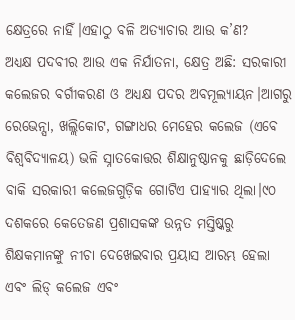କ୍ଷେତ୍ରରେ ନାହିଁ।ଏହାଠୁ ବଳି ଅତ୍ୟାଚାର ଆଉ କ’ଣ?
ଅଧ୍ୟକ୍ଷ ପଦବୀର ଆଉ ଏକ ନିର୍ଯାତନା, କ୍ଷେତ୍ର ଅଛି: ସରକାରୀ କଲେଜର ବର୍ଗୀକରଣ ଓ ଅଧ୍ୟକ୍ଷ ପଦର ଅବମୂଲ୍ୟାୟନ।ଆଗରୁ ରେଭେନ୍ସା, ଖଲ୍ଲିକୋଟ, ଗଙ୍ଗାଧର ମେହେର କଲେଜ (ଏବେ ବିଶ୍ୱବିଦ୍ୟାଳୟ) ଭଳି ସ୍ନାତକୋତ୍ତର ଶିକ୍ଷାନୁଷ୍ଠାନକୁ ଛାଡ଼ିଦେଲେ ବାକି ସରକାରୀ କଲେଜଗୁଡ଼ିକ ଗୋଟିଏ ପାହ୍ୟାର ଥିଲା।୯୦ ଦଶକରେ କେତେଜଣ ପ୍ରଶାସକଙ୍କ ଉନ୍ନତ ମସ୍ତିଷ୍କରୁ ଶିକ୍ଷକମାନଙ୍କୁ ନୀଚା ଦେଖେଇବାର ପ୍ରୟାସ ଆରମ୍ଭ ହେଲା ଏବଂ ଲିଡ୍‌ କଲେଜ ଏବଂ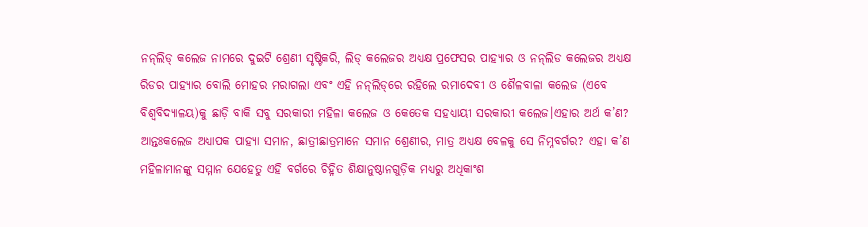ନନ୍‌ଲିଡ୍‌ କଲେଜ ନାମରେ ଦୁଇଟି ଶ୍ରେଣୀ ସୃଷ୍ଟିକରି, ଲିଡ୍‌ କଲେଜର ଅଧ୍ୟକ୍ଷ ପ୍ରଫେସର ପାହ୍ୟାର ଓ ନନ୍‌ଲିଡ କଲେଜର ଅଧ୍ୟକ୍ଷ ରିଡର ପାହ୍ୟାର ବୋଲି ମୋହର ମରାଗଲା ଏବଂ ଏହି ନନ୍‌ଲିଡ୍‌ରେ ରହିଲେ ରମାଦେବୀ ଓ ଶୈଳବାଳା କଲେଜ (ଏବେ ବିଶ୍ୱବିଦ୍ୟାଳୟ)କୁ ଛାଡ଼ି ବାକି ସବୁ ସରକାରୀ ମହିଳା କଲେଜ ଓ କେତେକ ସହଧ୍ୟାୟୀ ସରକାରୀ କଲେଜ।ଏହାର ଅର୍ଥ କ’ଣ? ଆନ୍ତଃକଲେଜ ଅଧ୍ୟାପକ ପାହ୍ୟା ସମାନ, ଛାତ୍ରୀଛାତ୍ରମାନେ ସମାନ ଶ୍ରେଣୀର, ମାତ୍ର ଅଧ୍ୟକ୍ଷ ବେଳକୁ ସେ ନିମ୍ନବର୍ଗର? ଏହା କ’ଣ ମହିଳାମାନଙ୍କୁ ସମ୍ମାନ ଯେହେତୁ ଏହି ବର୍ଗରେ ଚିହ୍ନିତ ଶିକ୍ଷାନୁଷ୍ଠାନଗୁଡ଼ିକ ମଧ୍ୟରୁ ଅଧିକାଂଶ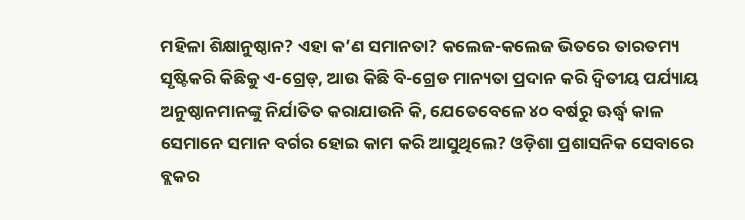ମହିଳା ଶିକ୍ଷାନୁଷ୍ଠାନ? ଏହା କ’ଣ ସମାନତା? କଲେଜ-କଲେଜ ଭିତରେ ତାରତମ୍ୟ ସୃଷ୍ଟିକରି କିଛିକୁ ଏ-ଗ୍ରେଡ୍‌, ଆଉ କିଛି ବି-ଗ୍ରେଡ ମାନ୍ୟତା ପ୍ରଦାନ କରି ଦ୍ୱିତୀୟ ପର୍ଯ୍ୟାୟ ଅନୁଷ୍ଠାନମାନଙ୍କୁ ନିର୍ଯାତିତ କରାଯାଉନି କି, ଯେତେବେଳେ ୪୦ ବର୍ଷରୁ ଊର୍ଦ୍ଧ୍ୱ କାଳ ସେମାନେ ସମାନ ବର୍ଗର ହୋଇ କାମ କରି ଆସୁଥିଲେ? ଓଡ଼ିଶା ପ୍ରଶାସନିକ ସେବାରେ ବ୍ଲକର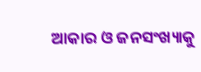ଆକାର ଓ ଜନସଂଖ୍ୟାକୁ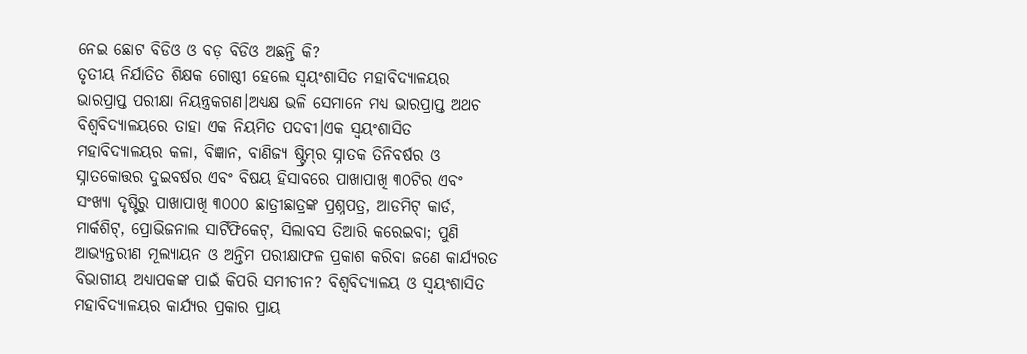ନେଇ ଛୋଟ ବିଡିଓ ଓ ବଡ଼ ବିଡିଓ ଅଛନ୍ତି କି?
ତୃତୀୟ ନିର୍ଯାତିତ ଶିକ୍ଷକ ଗୋଷ୍ଠୀ ହେଲେ ସ୍ବୟଂଶାସିତ ମହାବିଦ୍ୟାଳୟର ଭାରପ୍ରାପ୍ତ ପରୀକ୍ଷା ନିୟନ୍ତ୍ରକଗଣ।ଅଧ୍ୟକ୍ଷ ଭଳି ସେମାନେ ମଧ୍ୟ ଭାରପ୍ରାପ୍ତ ଅଥଚ ବିଶ୍ୱବିଦ୍ୟାଳୟରେ ତାହା ଏକ ନିୟମିତ ପଦବୀ।ଏକ ସ୍ବୟଂଶାସିତ ମହାବିଦ୍ୟାଳୟର କଳା, ବିଜ୍ଞାନ, ବାଣିଜ୍ୟ ଷ୍ଟ୍ରିମ୍‌ର ସ୍ନାତକ ତିନିବର୍ଷର ଓ ସ୍ନାତକୋତ୍ତର ଦୁଇବର୍ଷର ଏବଂ ବିଷୟ ହିସାବରେ ପାଖାପାଖି ୩୦ଟିର ଏବଂ ସଂଖ୍ୟା ଦୃଷ୍ଟିରୁ ପାଖାପାଖି ୩୦୦୦ ଛାତ୍ରୀଛାତ୍ରଙ୍କ ପ୍ରଶ୍ନପତ୍ର, ଆଡମିଟ୍‌ କାର୍ଡ, ମାର୍କଶିଟ୍‌, ପ୍ରୋଭିଜନାଲ ସାର୍ଟିଫିକେଟ୍‌, ସିଲାବସ ତିଆରି କରେଇବା; ପୁଣି ଆଭ୍ୟନ୍ତରୀଣ ମୂଲ୍ୟାୟନ ଓ ଅନ୍ତିମ ପରୀକ୍ଷାଫଳ ପ୍ରକାଶ କରିବା ଜଣେ କାର୍ଯ୍ୟରତ ବିଭାଗୀୟ ଅଧ୍ୟାପକଙ୍କ ପାଇଁ କିପରି ସମୀଚୀନ? ବିଶ୍ୱବିଦ୍ୟାଳୟ ଓ ସ୍ବୟଂଶାସିତ ମହାବିଦ୍ୟାଳୟର କାର୍ଯ୍ୟର ପ୍ରକାର ପ୍ରାୟ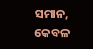ସମାନ, କେବଳ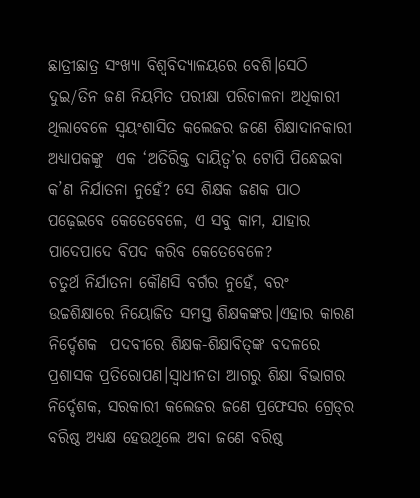ଛାତ୍ରୀଛାତ୍ର ସଂଖ୍ୟା ବିଶ୍ୱବିଦ୍ୟାଳୟରେ ବେଶି।ସେଠି ଦୁଇ/ତିନ ଜଣ ନିୟମିତ ପରୀକ୍ଷା ପରିଚାଳନା ଅଧିକାରୀ ଥିଲାବେଳେ ସ୍ବୟଂଶାସିତ କଲେଜର ଜଣେ ଶିକ୍ଷାଦାନକାରୀ ଅଧ୍ୟାପକଙ୍କୁ  ଏକ ‘ଅତିରିକ୍ତ ଦାୟିତ୍ୱ’ର ଟୋପି ପିନ୍ଧେଇବା କ’ଣ ନିର୍ଯାତନା ନୁହେଁ? ସେ ଶିକ୍ଷକ ଜଣକ ପାଠ ପଢ଼େଇବେ କେତେବେଳେ, ଏ ସବୁ କାମ, ଯାହାର ପାଦେପାଦେ ବିପଦ କରିବ କେତେବେଳେ?
ଚତୁର୍ଥ ନିର୍ଯାତନା କୌଣସି ବର୍ଗର ନୁହେଁ, ବରଂ ଉଚ୍ଚଶିକ୍ଷାରେ ନିୟୋଜିତ ସମସ୍ତ ଶିକ୍ଷକଙ୍କର।ଏହାର କାରଣ ନିର୍ଦ୍ଦେଶକ  ପଦବୀରେ ଶିକ୍ଷକ-ଶିକ୍ଷାବିତ୍‌ଙ୍କ ବଦଳରେ ପ୍ରଶାସକ ପ୍ରତିରୋପଣ।ସ୍ବାଧୀନତା ଆଗରୁ ଶିକ୍ଷା ବିଭାଗର ନିର୍ଦ୍ଦେଶକ, ସରକାରୀ କଲେଜର ଜଣେ ପ୍ରଫେସର ଗ୍ରେଡ୍‌ର ବରିଷ୍ଠ ଅଧ୍ୟକ୍ଷ ହେଉଥିଲେ ଅବା ଜଣେ ବରିଷ୍ଠ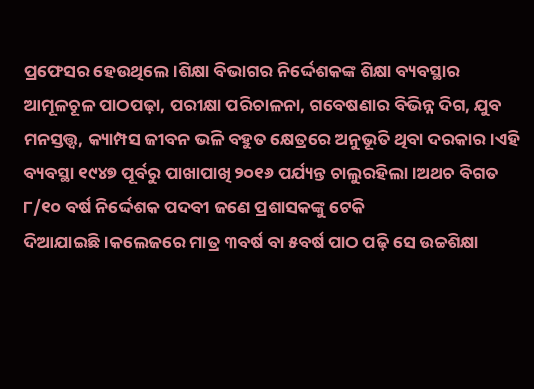ପ୍ରଫେସର ହେଉଥିଲେ।ଶିକ୍ଷା ବିଭାଗର ନିର୍ଦ୍ଦେଶକଙ୍କ ଶିକ୍ଷା ବ୍ୟବସ୍ଥାର ଆମୂଳଚୂଳ ପାଠପଢ଼ା, ପରୀକ୍ଷା ପରିଚାଳନା, ଗବେଷଣାର ବିଭିନ୍ନ ଦିଗ, ଯୁବ ମନସ୍ତତ୍ତ୍ୱ, କ୍ୟାମ୍ପସ ଜୀବନ ଭଳି ବହୁତ କ୍ଷେତ୍ରରେ ଅନୁଭୂତି ଥିବା ଦରକାର।ଏହି ବ୍ୟବସ୍ଥା ୧୯୪୭ ପୂର୍ବରୁ ପାଖାପାଖି ୨୦୧୬ ପର୍ଯ୍ୟନ୍ତ ଚାଲୁରହିଲା।ଅଥଚ ବିଗତ ୮/୧୦ ବର୍ଷ ନିର୍ଦ୍ଦେଶକ ପଦବୀ ଜଣେ ପ୍ରଶାସକଙ୍କୁ ଟେକି ଦିଆଯାଇଛି।କଲେଜରେ ମାତ୍ର ୩ବର୍ଷ ବା ୫ବର୍ଷ ପାଠ ପଢ଼ି ସେ ଉଚ୍ଚଶିକ୍ଷା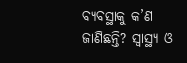ବ୍ୟବସ୍ଥାକୁ କ’ଣ ଜାଣିଛନ୍ତି? ସ୍ବାସ୍ଥ୍ୟ ଓ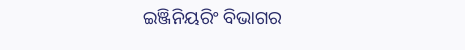ଇଞ୍ଜିନିୟରିଂ ବିଭାଗର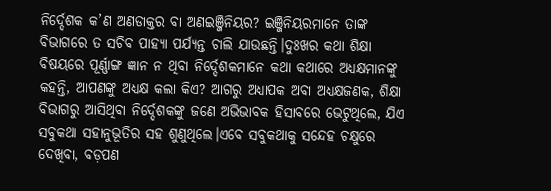ନିର୍ଦ୍ଦେଶକ କ’ଣ ଅଣଡାକ୍ତର ବା ଅଣଇଞ୍ଜିନିୟର? ଇଞ୍ଜିନିୟରମାନେ ତାଙ୍କ ବିଭାଗରେ ତ ସଚିବ ପାହ୍ୟା ପର୍ଯ୍ୟନ୍ତ ଚାଲି ଯାଉଛନ୍ତି।ଦୁଃଖର କଥା ଶିକ୍ଷା ବିଷୟରେ ପୂର୍ଣ୍ଣାଙ୍ଗ ଜ୍ଞାନ ନ ଥିବା ନିର୍ଦ୍ଦେଶକମାନେ କଥା କଥାରେ ଅଧ୍ୟକ୍ଷମାନଙ୍କୁ କହନ୍ତି, ଆପଣଙ୍କୁ ଅଧ୍ୟକ୍ଷ କଲା କିଏ? ଆଗରୁ ଅଧ୍ୟାପକ ଅବା ଅଧ୍ୟକ୍ଷଜଣକ, ଶିକ୍ଷା ବିଭାଗରୁ ଆସିଥିବା ନିର୍ଦ୍ଦେଶକଙ୍କୁ ଜଣେ ଅଭିଭାବକ ହିସାବରେ ଭେଟୁଥିଲେ, ଯିଏ ସବୁକଥା ସହାନୁଭୂତିର ସହ ଶୁଣୁଥିଲେ।ଏବେ ସବୁକଥାକୁ ସନ୍ଦେହ ଚକ୍ଷୁରେ ଦେଖିବା, ବଡ଼ପଣ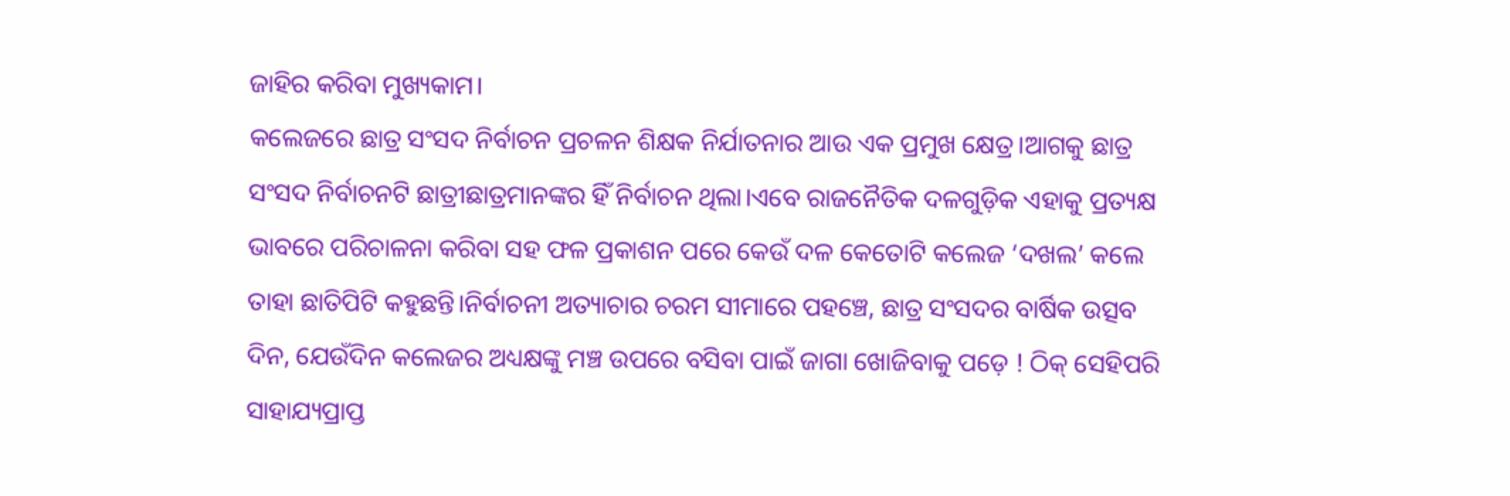ଜାହିର କରିବା ମୁଖ୍ୟକାମ।
କଲେଜରେ ଛାତ୍ର ସଂସଦ ନିର୍ବାଚନ ପ୍ରଚଳନ ଶିକ୍ଷକ ନିର୍ଯାତନାର ଆଉ ଏକ ପ୍ରମୁଖ କ୍ଷେତ୍ର।ଆଗକୁ ଛାତ୍ର ସଂସଦ ନିର୍ବାଚନଟି ଛାତ୍ରୀଛାତ୍ରମାନଙ୍କର ହିଁ ନିର୍ବାଚନ ଥିଲା।ଏବେ ରାଜନୈତିକ ଦଳଗୁଡ଼ିକ ଏହାକୁ ପ୍ରତ୍ୟକ୍ଷ ଭାବରେ ପରିଚାଳନା କରିବା ସହ ଫଳ ପ୍ରକାଶନ ପରେ କେଉଁ ଦଳ କେତୋଟି କଲେଜ ‘ଦଖଲ’ କଲେ ତାହା ଛାତିପିଟି କହୁଛନ୍ତି।ନିର୍ବାଚନୀ ଅତ୍ୟାଚାର ଚରମ ସୀମାରେ ପହଞ୍ଚେ, ଛାତ୍ର ସଂସଦର ବାର୍ଷିକ ଉତ୍ସବ ଦିନ, ଯେଉଁଦିନ କଲେଜର ଅଧ୍ୟକ୍ଷଙ୍କୁ ମଞ୍ଚ ଉପରେ ବସିବା ପାଇଁ ଜାଗା ଖୋଜିବାକୁ ପଡ଼େ ! ଠିକ୍‌ ସେହିପରି ସାହାଯ୍ୟପ୍ରାପ୍ତ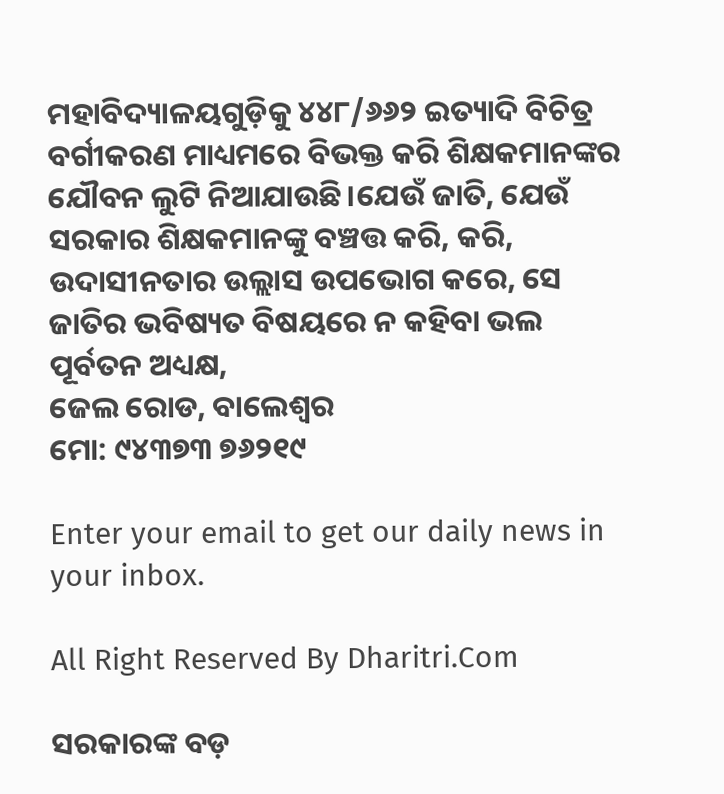ମହାବିଦ୍ୟାଳୟଗୁଡ଼ିକୁ ୪୪୮/୬୬୨ ଇତ୍ୟାଦି ବିଚିତ୍ର ବର୍ଗୀକରଣ ମାଧ୍ୟମରେ ବିଭକ୍ତ କରି ଶିକ୍ଷକମାନଙ୍କର ଯୌବନ ଲୁଟି ନିଆଯାଉଛି।ଯେଉଁ ଜାତି, ଯେଉଁ ସରକାର ଶିକ୍ଷକମାନଙ୍କୁ ବଞ୍ଚତ୍ତ କରି, କରି, ଉଦାସୀନତାର ଉଲ୍ଲାସ ଉପଭୋଗ କରେ, ସେ ଜାତିର ଭବିଷ୍ୟତ ବିଷୟରେ ନ କହିବା ଭଲ
ପୂର୍ବତନ ଅଧ୍ୟକ୍ଷ,
ଜେଲ ରୋଡ, ବାଲେଶ୍ୱର
ମୋ: ୯୪୩୭୩ ୭୬୨୧୯

Enter your email to get our daily news in your inbox.

All Right Reserved By Dharitri.Com

ସରକାରଙ୍କ ବଡ଼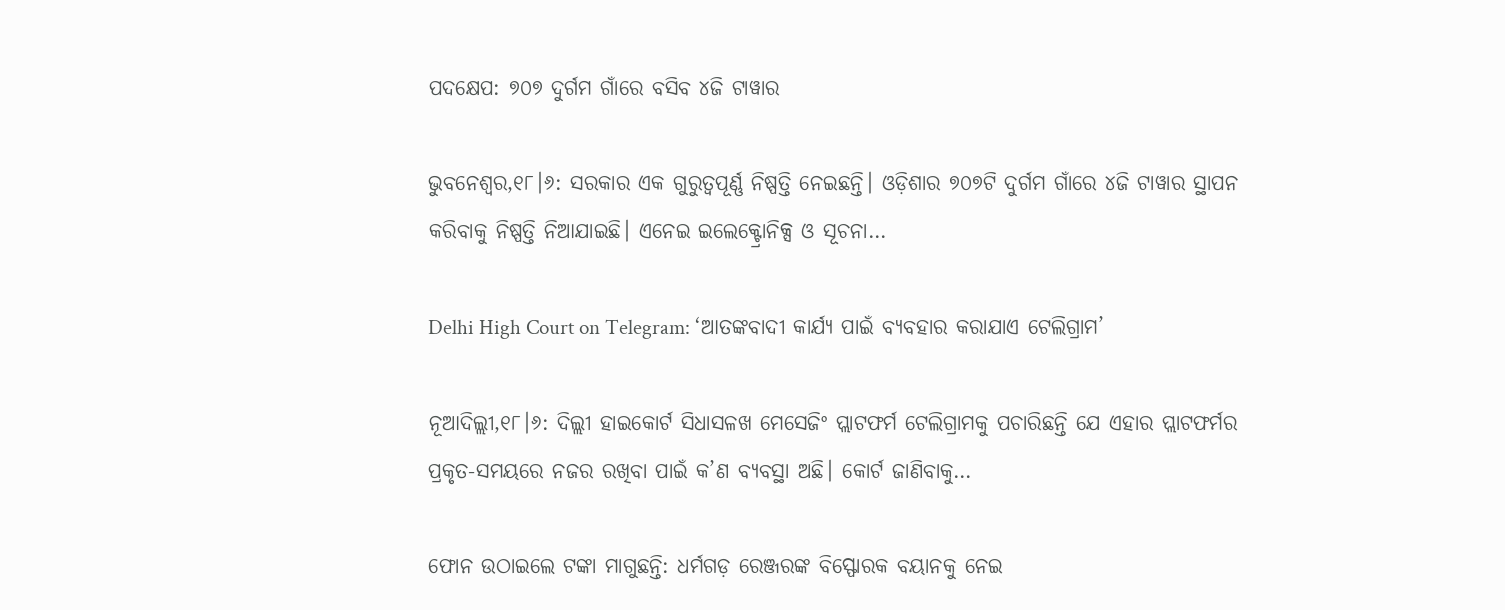ପଦକ୍ଷେପ: ୭୦୭ ଦୁର୍ଗମ ଗାଁରେ ବସିବ ୪ଜି ଟାୱାର

ଭୁବନେଶ୍ୱର,୧୮।୬: ସରକାର ଏକ ଗୁରୁତ୍ୱପୂର୍ଣ୍ଣ ନିଷ୍ପତ୍ତି ନେଇଛନ୍ତି। ଓଡ଼ିଶାର ୭୦୭ଟି ଦୁର୍ଗମ ଗାଁରେ ୪ଜି ଟାୱାର ସ୍ଥାପନ କରିବାକୁ ନିଷ୍ପତ୍ତି ନିଆଯାଇଛି। ଏନେଇ ଇଲେକ୍ଟ୍ରୋନିକ୍ସ ଓ ସୂଚନା…

Delhi High Court on Telegram: ‘ଆତଙ୍କବାଦୀ କାର୍ଯ୍ୟ ପାଇଁ ବ୍ୟବହାର କରାଯାଏ ଟେଲିଗ୍ରାମ’

ନୂଆଦିଲ୍ଲୀ,୧୮।୬: ଦିଲ୍ଲୀ ହାଇକୋର୍ଟ ସିଧାସଳଖ ମେସେଜିଂ ପ୍ଲାଟଫର୍ମ ଟେଲିଗ୍ରାମକୁ ପଚାରିଛନ୍ତି ଯେ ଏହାର ପ୍ଲାଟଫର୍ମର ପ୍ରକୃତ-ସମୟରେ ନଜର ରଖିବା ପାଇଁ କ’ଣ ବ୍ୟବସ୍ଥା ଅଛି। କୋର୍ଟ ଜାଣିବାକୁ…

ଫୋନ ଉଠାଇଲେ ଟଙ୍କା ମାଗୁଛନ୍ତି: ଧର୍ମଗଡ଼ ରେଞ୍ଜରଙ୍କ ବିସ୍ଫୋରକ ବୟାନକୁ ନେଇ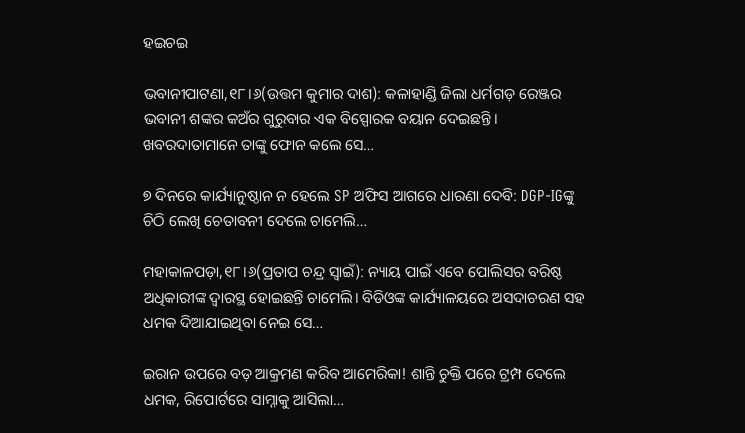ହଇଚଇ

ଭବାନୀପାଟଣା,୧୮।୬(ଉତ୍ତମ କୁମାର ଦାଶ): କଳାହାଣ୍ଡି ଜିଲା ଧର୍ମଗଡ଼ ରେଞ୍ଜର ଭବାନୀ ଶଙ୍କର କଅଁର ଗୁରୁବାର ଏକ ବିସ୍ପୋରକ ବୟାନ ଦେଇଛନ୍ତି। ଖବରଦାତାମାନେ ତାଙ୍କୁ ଫୋନ କଲେ ସେ…

୭ ଦିନରେ କାର୍ଯ୍ୟାନୁଷ୍ଠାନ ନ ହେଲେ SP ଅଫିସ ଆଗରେ ଧାରଣା ଦେବି: DGP-IGଙ୍କୁ ଚିଠି ଲେଖି ଚେତାବନୀ ଦେଲେ ଚାମେଲି…

ମହାକାଳପଡ଼ା,୧୮।୬(ପ୍ରତାପ ଚନ୍ଦ୍ର ସ୍ବାଇଁ): ନ୍ୟାୟ ପାଇଁ ଏବେ ପୋଲିସର ବରିଷ୍ଠ ଅଧିକାରୀଙ୍କ ଦ୍ୱାରସ୍ଥ ହୋଇଛନ୍ତି ଚାମେଲି। ବିଡିଓଙ୍କ କାର୍ଯ୍ୟାଳୟରେ ଅସଦାଚରଣ ସହ ଧମକ ଦିଆଯାଇଥିବା ନେଇ ସେ…

ଇରାନ ଉପରେ ବଡ଼ ଆକ୍ରମଣ କରିବ ଆମେରିକା! ଶାନ୍ତି ଚୁକ୍ତି ପରେ ଟ୍ରମ୍ପ ଦେଲେ ଧମକ, ରିପୋର୍ଟରେ ସାମ୍ନାକୁ ଆସିଲା…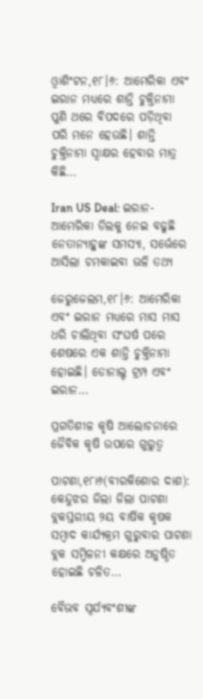ଓ୍ବାଶିଂଟନ,୧୮।୬: ଆମେରିକା ଏବଂ ଇରାନ ମଧ୍ୟରେ ଶାନ୍ତି ଚୁକ୍ତିନାମା ପୁଣି ଥରେ ବିପଦରେ ପଡ଼ିଥିବା ପରି ମନେ ହେଉଛି। ଶାନ୍ତି ଚୁକ୍ତିନାମା ସ୍ବାକ୍ଷର ହେବାର ମାତ୍ର କିଛି…

Iran US Deal: ଇରାନ-ଆମେରିକା ଡିଲକୁ ନେଇ ବଢୁଛି ନେତାନ୍ୟାହୁଙ୍କ ସମସ୍ୟା, ସର୍ଭେରେ ଆସିଲା ଚମକାଇବା ଭଳି ତଥ୍ୟ

ଜେରୁଜେଲମ,୧୮।୬: ଆମେରିକା ଏବଂ ଇରାନ ମଧ୍ୟରେ ମାସ ମାସ ଧରି ଚାଲିଥିବା ସଂଘର୍ଷ ପରେ ଶେଷରେ ଏକ ଶାନ୍ତି ଚୁକ୍ତିନାମା ହୋଇଛି। ଡୋନାଲ୍ଡ ଟ୍ରମ୍ପ ଏବଂ ଇରାନ…

ପ୍ରଗତିଶୀଳ କୃଷି ଆଲୋଚନାରେ ଜୈବିକ କୃଷି ଉପରେ ଗୁରୁତ୍ୱ

ପାଟଣା,୧୮ା୬(ବୀରକିଶୋର ଦାଶ): କେନ୍ଦୁଝର ଜିଲା ଜିଲା ପାଟଣା ବ୍ଲକସ୍ତରୀୟ ୨ୟ ବାର୍ଷିକ କୃଷକ ସମ୍ବାଦ କାର୍ଯ୍ୟକ୍ରମ ଗୁରୁବାର ପାଟଣା ବ୍ଲକ ସମ୍ମିଳନୀ କକ୍ଷରେ ଅନୁଷ୍ଠିତ ହୋଇଛି ଚଳିତ…

ବୈଭବ ସୂର୍ଯ୍ୟବଂଶୀଙ୍କ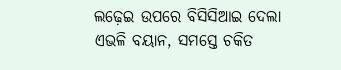ଲଢ଼େଇ ଉପରେ ବିସିସିଆଇ ଦେଲା ଏଭଳି ବୟାନ, ସମସ୍ତେ ଚକିତ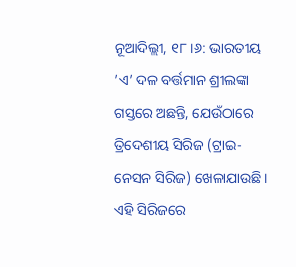ନୂଆଦିଲ୍ଲୀ, ୧୮।୬: ଭାରତୀୟ ’ଏ’ ଦଳ ବର୍ତ୍ତମାନ ଶ୍ରୀଲଙ୍କା ଗସ୍ତରେ ଅଛନ୍ତି, ଯେଉଁଠାରେ ତ୍ରିଦେଶୀୟ ସିରିଜ (ଟ୍ରାଇ-ନେସନ ସିରିଜ) ଖେଳାଯାଉଛି। ଏହି ସିରିଜରେ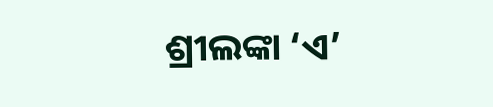ଶ୍ରୀଲଙ୍କା ‘ଏ’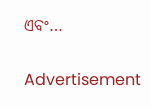ଏବଂ…

Advertisement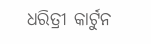ଧରିତ୍ରୀ କାର୍ଟୁନ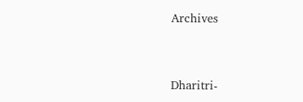Archives



Dharitri-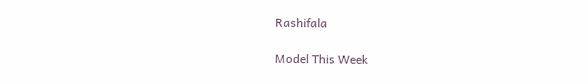Rashifala

Model This Week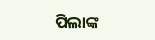ପିଲାଙ୍କ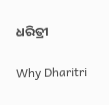ଧରିତ୍ରୀ

Why Dharitri